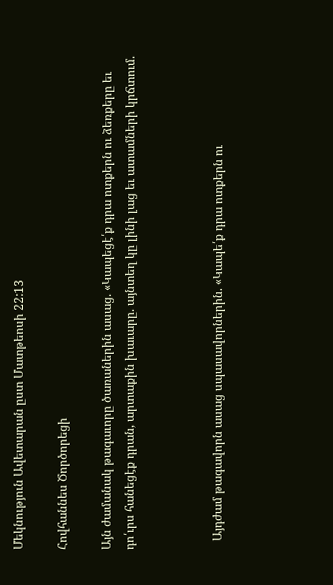Մեկնություն Ավետարան ըստ Մատթեոսի 22:13

Հովհաննես Ծործորեցի

Այն ժամանակ թագաւորը ծառաներին ասաց. «Կապեցէ՛ք դրա ոտքերն ու ձեռքերը եւ դո՛ւրս հանեցէք դրան, արտաքին խաւարը. այնտեղ կը լինի լաց եւ ատամների կրճտում.



   Այդժամ թագավորն ասաց սպասավորներին. «Կապե՛ք դրա ոտքերն ու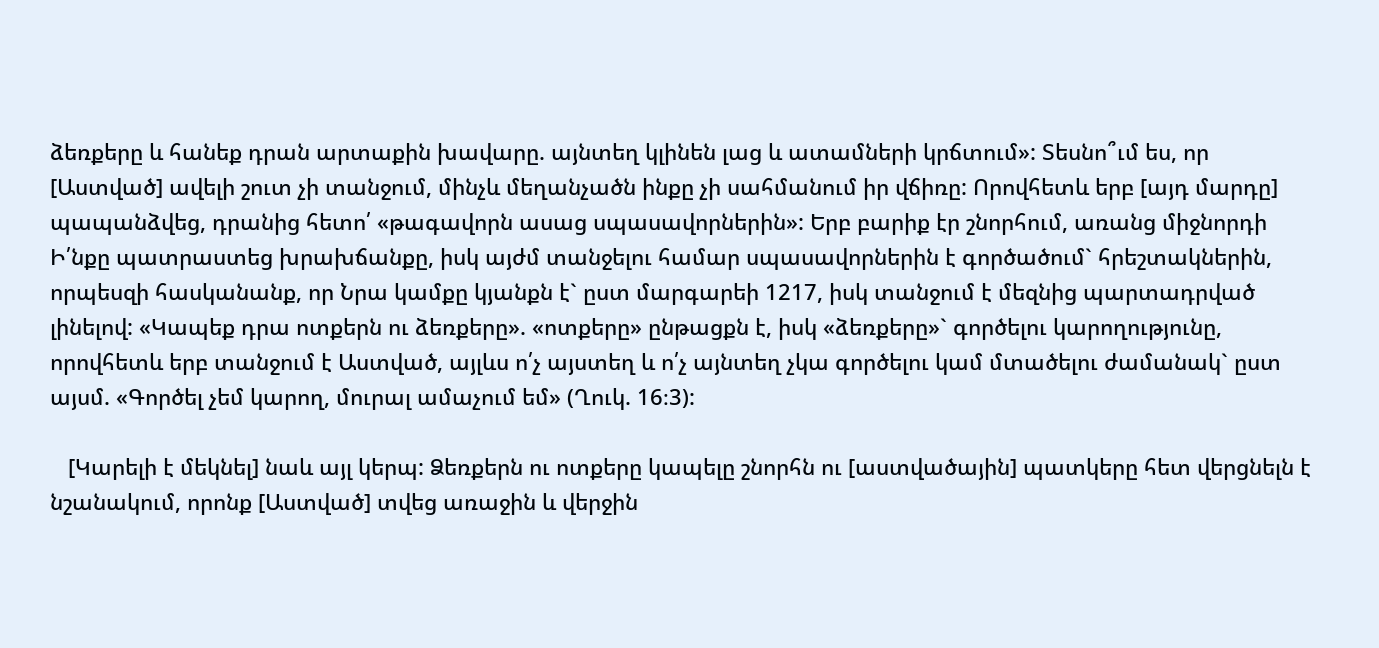ձեռքերը և հանեք դրան արտաքին խավարը. այնտեղ կլինեն լաց և ատամների կրճտում»: Տեսնո՞ւմ ես, որ [Աստված] ավելի շուտ չի տանջում, մինչև մեղանչածն ինքը չի սահմանում իր վճիռը: Որովհետև երբ [այդ մարդը] պապանձվեց, դրանից հետո՛ «թագավորն ասաց սպասավորներին»: Երբ բարիք էր շնորհում, առանց միջնորդի Ի՛նքը պատրաստեց խրախճանքը, իսկ այժմ տանջելու համար սպասավորներին է գործածում` հրեշտակներին, որպեսզի հասկանանք, որ Նրա կամքը կյանքն է` ըստ մարգարեի 1217, իսկ տանջում է մեզնից պարտադրված լինելով: «Կապեք դրա ոտքերն ու ձեռքերը». «ոտքերը» ընթացքն է, իսկ «ձեռքերը»` գործելու կարողությունը, որովհետև երբ տանջում է Աստված, այլևս ո՛չ այստեղ և ո՛չ այնտեղ չկա գործելու կամ մտածելու ժամանակ` ըստ այսմ. «Գործել չեմ կարող, մուրալ ամաչում եմ» (Ղուկ. 16։3):

   [Կարելի է մեկնել] նաև այլ կերպ: Ձեռքերն ու ոտքերը կապելը շնորհն ու [աստվածային] պատկերը հետ վերցնելն է նշանակում, որոնք [Աստված] տվեց առաջին և վերջին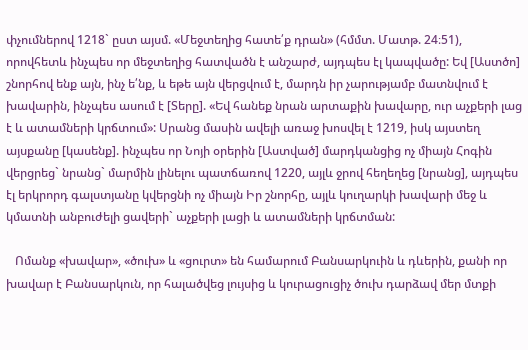փչումներով 1218` ըստ այսմ. «Մեջտեղից հատե՛ք դրան» (հմմտ. Մատթ. 24։51), որովհետև ինչպես որ մեջտեղից հատվածն է անշարժ, այդպես էլ կապվածը: Եվ [Աստծո] շնորհով ենք այն, ինչ ե՛նք, և եթե այն վերցվում է, մարդն իր չարությամբ մատնվում է խավարին, ինչպես ասում է [Տերը]. «Եվ հանեք նրան արտաքին խավարը, ուր աչքերի լաց է և ատամների կրճտում»: Սրանց մասին ավելի առաջ խոսվել է 1219, իսկ այստեղ այսքանը [կասենք]. ինչպես որ Նոյի օրերին [Աստված] մարդկանցից ոչ միայն Հոգին վերցրեց` նրանց` մարմին լինելու պատճառով 1220, այլև ջրով հեղեղեց [նրանց], այդպես էլ երկրորդ գալստյանը կվերցնի ոչ միայն Իր շնորհը, այլև կուղարկի խավարի մեջ և կմատնի անբուժելի ցավերի` աչքերի լացի և ատամների կրճտման:

   Ոմանք «խավար», «ծուխ» և «ցուրտ» են համարում Բանսարկուին և դևերին, քանի որ խավար է Բանսարկուն, որ հալածվեց լույսից և կուրացուցիչ ծուխ դարձավ մեր մտքի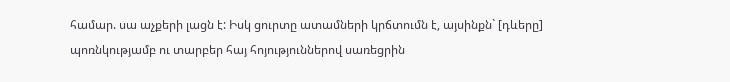համար. սա աչքերի լացն է: Իսկ ցուրտը ատամների կրճտումն է, այսինքն` [դևերը] պոռնկությամբ ու տարբեր հայ հոյություններով սառեցրին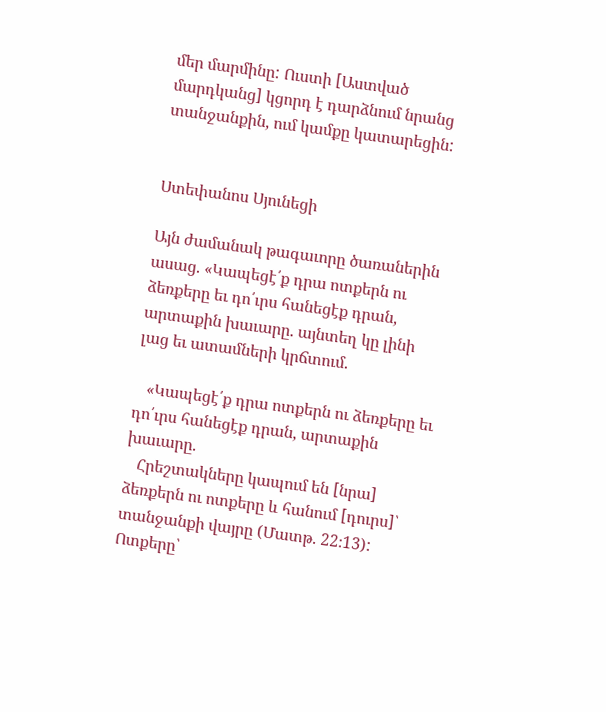մեր մարմինը: Ուստի [Աստված մարդկանց] կցորդ է դարձնում նրանց տանջանքին, ում կամքը կատարեցին:


Ստեփանոս Սյունեցի

Այն ժամանակ թագաւորը ծառաներին ասաց. «Կապեցէ՛ք դրա ոտքերն ու ձեռքերը եւ դո՛ւրս հանեցէք դրան, արտաքին խաւարը. այնտեղ կը լինի լաց եւ ատամների կրճտում.

   «Կապեցէ՛ք դրա ոտքերն ու ձեռքերը եւ դո՛ւրս հանեցէք դրան, արտաքին խաւարը.
   Հրեշտակները կապում են [նրա] ձեռքերն ու ոտքերը և հանում [դուրս]՝ տանջանքի վայրը (Մատթ. 22։13): Ոտքերը՝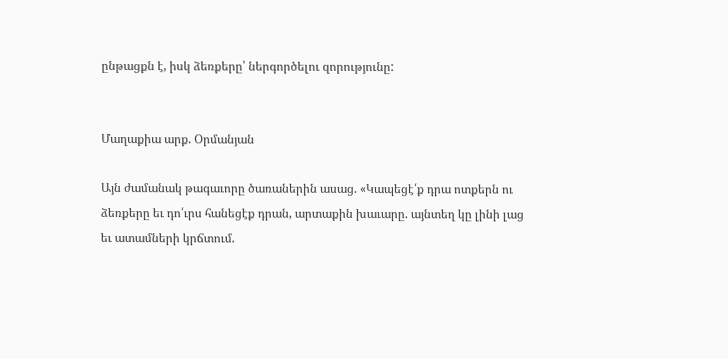ընթացքն է, իսկ ձեռքերը՝ ներգործելու զորությունը:


Մաղաքիա արք. Օրմանյան

Այն ժամանակ թագաւորը ծառաներին ասաց. «Կապեցէ՛ք դրա ոտքերն ու ձեռքերը եւ դո՛ւրս հանեցէք դրան, արտաքին խաւարը. այնտեղ կը լինի լաց եւ ատամների կրճտում.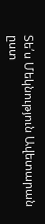Տե՛ս Մեկնություն Ավետարան ըստ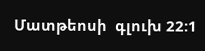Մատթեոսի  գլուխ 22:1